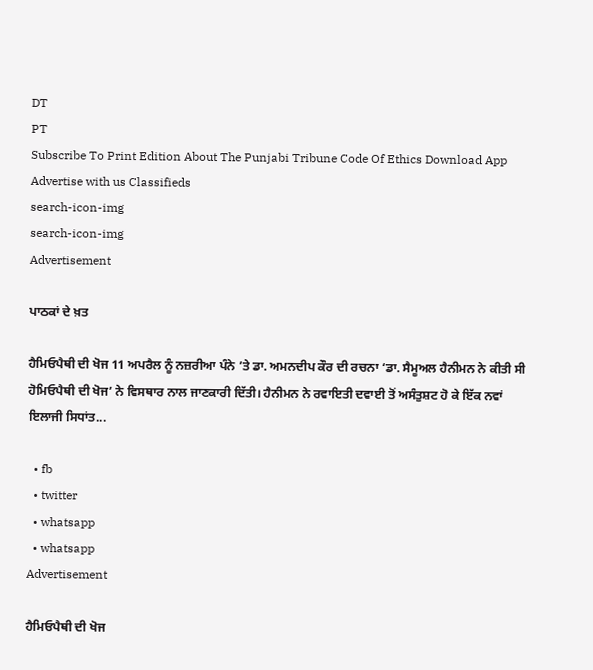DT
PT
Subscribe To Print Edition About The Punjabi Tribune Code Of Ethics Download App Advertise with us Classifieds
search-icon-img
search-icon-img
Advertisement

ਪਾਠਕਾਂ ਦੇ ਖ਼ਤ

ਹੈਮਿਓਪੈਥੀ ਦੀ ਖੋਜ 11 ਅਪਰੈਲ ਨੂੰ ਨਜ਼ਰੀਆ ਪੰਨੇ ’ਤੇ ਡਾ. ਅਮਨਦੀਪ ਕੌਰ ਦੀ ਰਚਨਾ ‘ਡਾ. ਸੈਮੂਅਲ ਹੈਨੀਮਨ ਨੇ ਕੀਤੀ ਸੀ ਹੋਮਿਓਪੈਥੀ ਦੀ ਖੋਜ’ ਨੇ ਵਿਸਥਾਰ ਨਾਲ ਜਾਣਕਾਰੀ ਦਿੱਤੀ। ਹੈਨੀਮਨ ਨੇ ਰਵਾਇਤੀ ਦਵਾਈ ਤੋਂ ਅਸੰਤੁਸ਼ਟ ਹੋ ਕੇ ਇੱਕ ਨਵਾਂ ਇਲਾਜੀ ਸਿਧਾਂਤ...

  • fb
  • twitter
  • whatsapp
  • whatsapp
Advertisement

ਹੈਮਿਓਪੈਥੀ ਦੀ ਖੋਜ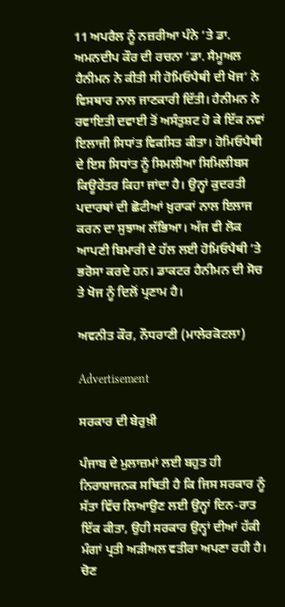11 ਅਪਰੈਲ ਨੂੰ ਨਜ਼ਰੀਆ ਪੰਨੇ ’ਤੇ ਡਾ. ਅਮਨਦੀਪ ਕੌਰ ਦੀ ਰਚਨਾ ‘ਡਾ. ਸੈਮੂਅਲ ਹੈਨੀਮਨ ਨੇ ਕੀਤੀ ਸੀ ਹੋਮਿਓਪੈਥੀ ਦੀ ਖੋਜ’ ਨੇ ਵਿਸਥਾਰ ਨਾਲ ਜਾਣਕਾਰੀ ਦਿੱਤੀ। ਹੈਨੀਮਨ ਨੇ ਰਵਾਇਤੀ ਦਵਾਈ ਤੋਂ ਅਸੰਤੁਸ਼ਟ ਹੋ ਕੇ ਇੱਕ ਨਵਾਂ ਇਲਾਜੀ ਸਿਧਾਂਤ ਵਿਕਸਿਤ ਕੀਤਾ। ਹੋਮਿਓਪੈਥੀ ਦੇ ਇਸ ਸਿਧਾਂਤ ਨੂੰ ਸਿਮਲੀਆ ਸਿਮਿਲੀਬਸ ਕਿਊਰੇਂਤਰ ਕਿਹਾ ਜਾਂਦਾ ਹੈ। ਉਨ੍ਹਾਂ ਕੁਦਰਤੀ ਪਦਾਰਥਾਂ ਦੀ ਛੋਟੀਆਂ ਖ਼ੁਰਾਕਾਂ ਨਾਲ ਇਲਾਜ ਕਰਨ ਦਾ ਸੁਝਾਅ ਲੱਭਿਆ। ਅੱਜ ਵੀ ਲੋਕ ਆਪਣੀ ਬਿਮਾਰੀ ਦੇ ਹੱਲ ਲਈ ਹੋਮਿਓਪੈਥੀ ’ਤੇ ਭਰੋਸਾ ਕਰਦੇ ਹਨ। ਡਾਕਟਰ ਹੈਨੀਮਨ ਦੀ ਸੋਚ ਤੇ ਖੋਜ ਨੂੰ ਦਿਲੋਂ ਪ੍ਰਣਾਮ ਹੈ।

ਅਵਨੀਤ ਕੌਰ, ਨੌਧਰਾਣੀ (ਮਾਲੇਰਕੋਟਲਾ)

Advertisement

ਸਰਕਾਰ ਦੀ ਬੇਰੁਖ਼ੀ

ਪੰਜਾਬ ਦੇ ਮੁਲਾਜ਼ਮਾਂ ਲਈ ਬਹੁਤ ਹੀ ਨਿਰਾਸ਼ਾਜਨਕ ਸਥਿਤੀ ਹੈ ਕਿ ਜਿਸ ਸਰਕਾਰ ਨੂੰ ਸੱਤਾ ਵਿੱਚ ਲਿਆਉਣ ਲਈ ਉਨ੍ਹਾਂ ਦਿਨ-ਰਾਤ ਇੱਕ ਕੀਤਾ, ਉਹੀ ਸਰਕਾਰ ਉਨ੍ਹਾਂ ਦੀਆਂ ਹੱਕੀ ਮੰਗਾਂ ਪ੍ਰਤੀ ਅੜੀਅਲ ਵਤੀਰਾ ਅਪਣਾ ਰਹੀ ਹੈ। ਚੋਣ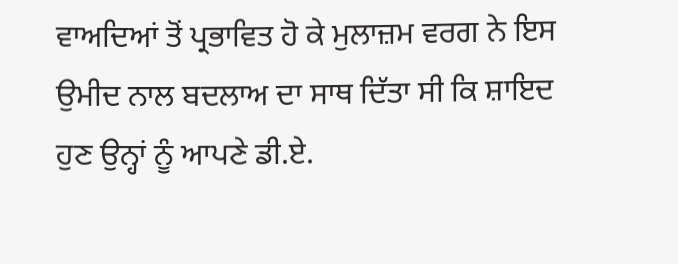ਵਾਅਦਿਆਂ ਤੋਂ ਪ੍ਰਭਾਵਿਤ ਹੋ ਕੇ ਮੁਲਾਜ਼ਮ ਵਰਗ ਨੇ ਇਸ ਉਮੀਦ ਨਾਲ ਬਦਲਾਅ ਦਾ ਸਾਥ ਦਿੱਤਾ ਸੀ ਕਿ ਸ਼ਾਇਦ ਹੁਣ ਉਨ੍ਹਾਂ ਨੂੰ ਆਪਣੇ ਡੀ.ਏ.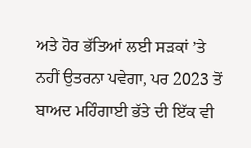ਅਤੇ ਹੋਰ ਭੱਤਿਆਂ ਲਈ ਸੜਕਾਂ ’ਤੇ ਨਹੀਂ ਉਤਰਨਾ ਪਵੇਗਾ, ਪਰ 2023 ਤੋਂ ਬਾਅਦ ਮਹਿੰਗਾਈ ਭੱਤੇ ਦੀ ਇੱਕ ਵੀ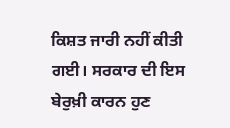ਕਿਸ਼ਤ ਜਾਰੀ ਨਹੀਂ ਕੀਤੀ ਗਈ। ਸਰਕਾਰ ਦੀ ਇਸ ਬੇਰੁਖ਼ੀ ਕਾਰਨ ਹੁਣ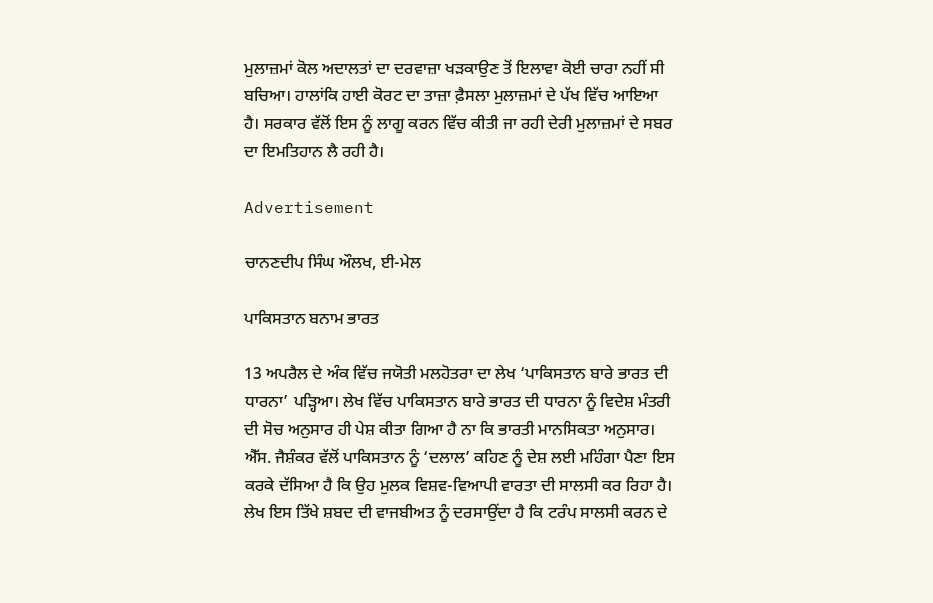ਮੁਲਾਜ਼ਮਾਂ ਕੋਲ ਅਦਾਲਤਾਂ ਦਾ ਦਰਵਾਜ਼ਾ ਖੜਕਾਉਣ ਤੋਂ ਇਲਾਵਾ ਕੋਈ ਚਾਰਾ ਨਹੀਂ ਸੀ ਬਚਿਆ। ਹਾਲਾਂਕਿ ਹਾਈ ਕੋਰਟ ਦਾ ਤਾਜ਼ਾ ਫ਼ੈਸਲਾ ਮੁਲਾਜ਼ਮਾਂ ਦੇ ਪੱਖ ਵਿੱਚ ਆਇਆ ਹੈ। ਸਰਕਾਰ ਵੱਲੋਂ ਇਸ ਨੂੰ ਲਾਗੂ ਕਰਨ ਵਿੱਚ ਕੀਤੀ ਜਾ ਰਹੀ ਦੇਰੀ ਮੁਲਾਜ਼ਮਾਂ ਦੇ ਸਬਰ ਦਾ ਇਮਤਿਹਾਨ ਲੈ ਰਹੀ ਹੈ।

Advertisement

ਚਾਨਣਦੀਪ ਸਿੰਘ ਔਲਖ, ਈ-ਮੇਲ

ਪਾਕਿਸਤਾਨ ਬਨਾਮ ਭਾਰਤ

13 ਅਪਰੈਲ ਦੇ ਅੰਕ ਵਿੱਚ ਜਯੋਤੀ ਮਲਹੋਤਰਾ ਦਾ ਲੇਖ ‘ਪਾਕਿਸਤਾਨ ਬਾਰੇ ਭਾਰਤ ਦੀ ਧਾਰਨਾ’ ਪੜ੍ਹਿਆ। ਲੇਖ ਵਿੱਚ ਪਾਕਿਸਤਾਨ ਬਾਰੇ ਭਾਰਤ ਦੀ ਧਾਰਨਾ ਨੂੰ ਵਿਦੇਸ਼ ਮੰਤਰੀ ਦੀ ਸੋਚ ਅਨੁਸਾਰ ਹੀ ਪੇਸ਼ ਕੀਤਾ ਗਿਆ ਹੈ ਨਾ ਕਿ ਭਾਰਤੀ ਮਾਨਸਿਕਤਾ ਅਨੁਸਾਰ। ਐੱਸ. ਜੈਸ਼ੰਕਰ ਵੱਲੋਂ ਪਾਕਿਸਤਾਨ ਨੂੰ ‘ਦਲਾਲ’ ਕਹਿਣ ਨੂੰ ਦੇਸ਼ ਲਈ ਮਹਿੰਗਾ ਪੈਣਾ ਇਸ ਕਰਕੇ ਦੱਸਿਆ ਹੈ ਕਿ ਉਹ ਮੁਲਕ ਵਿਸ਼ਵ-ਵਿਆਪੀ ਵਾਰਤਾ ਦੀ ਸਾਲਸੀ ਕਰ ਰਿਹਾ ਹੈ। ਲੇਖ ਇਸ ਤਿੱਖੇ ਸ਼ਬਦ ਦੀ ਵਾਜਬੀਅਤ ਨੂੰ ਦਰਸਾਉਂਦਾ ਹੈ ਕਿ ਟਰੰਪ ਸਾਲਸੀ ਕਰਨ ਦੇ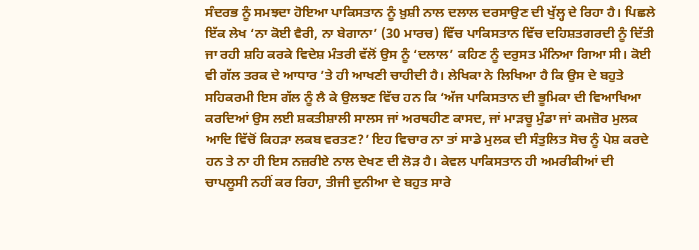ਸੰਦਰਭ ਨੂੰ ਸਮਝਦਾ ਹੋਇਆ ਪਾਕਿਸਤਾਨ ਨੂੰ ਖ਼ੁਸ਼ੀ ਨਾਲ ਦਲਾਲ ਦਰਸਾਉਣ ਦੀ ਖੁੱਲ੍ਹ ਦੇ ਰਿਹਾ ਹੈ। ਪਿਛਲੇ ਇੱਕ ਲੇਖ ‘ਨਾ ਕੋਈ ਵੈਰੀ, ਨਾ ਬੇਗਾਨਾ’ (30 ਮਾਰਚ) ਵਿੱਚ ਪਾਕਿਸਤਾਨ ਵਿੱਚ ਦਹਿਸ਼ਤਗਰਦੀ ਨੂੰ ਦਿੱਤੀ ਜਾ ਰਹੀ ਸ਼ਹਿ ਕਰਕੇ ਵਿਦੇਸ਼ ਮੰਤਰੀ ਵੱਲੋਂ ਉਸ ਨੂੰ ‘ਦਲਾਲ’ ਕਹਿਣ ਨੂੰ ਦਰੁਸਤ ਮੰਨਿਆ ਗਿਆ ਸੀ। ਕੋਈ ਵੀ ਗੱਲ ਤਰਕ ਦੇ ਆਧਾਰ ’ਤੇ ਹੀ ਆਖਣੀ ਚਾਹੀਦੀ ਹੈ। ਲੇਖਿਕਾ ਨੇ ਲਿਖਿਆ ਹੈ ਕਿ ਉਸ ਦੇ ਬਹੁਤੇ ਸਹਿਕਰਮੀ ਇਸ ਗੱਲ ਨੂੰ ਲੈ ਕੇ ਉਲਝਣ ਵਿੱਚ ਹਨ ਕਿ ‘ਅੱਜ ਪਾਕਿਸਤਾਨ ਦੀ ਭੂਮਿਕਾ ਦੀ ਵਿਆਖਿਆ ਕਰਦਿਆਂ ਉਸ ਲਈ ਸ਼ਕਤੀਸ਼ਾਲੀ ਸਾਲਸ ਜਾਂ ਅਰਥਹੀਣ ਕਾਸਦ, ਜਾਂ ਮਾੜਚੂ ਮੁੰਡਾ ਜਾਂ ਕਮਜ਼ੋਰ ਮੁਲਕ ਆਦਿ ਵਿੱਚੋਂ ਕਿਹੜਾ ਲਕਬ ਵਰਤਣ?’ ਇਹ ਵਿਚਾਰ ਨਾ ਤਾਂ ਸਾਡੇ ਮੁਲਕ ਦੀ ਸੰਤੁਲਿਤ ਸੋਚ ਨੂੰ ਪੇਸ਼ ਕਰਦੇ ਹਨ ਤੇ ਨਾ ਹੀ ਇਸ ਨਜ਼ਰੀਏ ਨਾਲ ਦੇਖਣ ਦੀ ਲੋੜ ਹੈ। ਕੇਵਲ ਪਾਕਿਸਤਾਨ ਹੀ ਅਮਰੀਕੀਆਂ ਦੀ ਚਾਪਲੂਸੀ ਨਹੀਂ ਕਰ ਰਿਹਾ, ਤੀਜੀ ਦੁਨੀਆ ਦੇ ਬਹੁਤ ਸਾਰੇ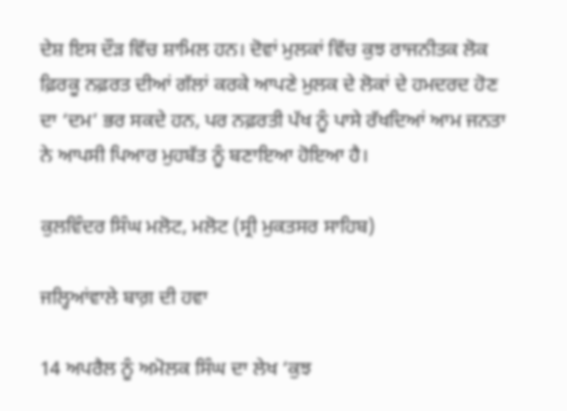ਦੇਸ਼ ਇਸ ਦੌੜ ਵਿੱਚ ਸ਼ਾਮਿਲ ਹਨ। ਦੋਵਾਂ ਮੁਲਕਾਂ ਵਿੱਚ ਕੁਝ ਰਾਜਨੀਤਕ ਲੋਕ ਫ਼ਿਰਕੂ ਨਫ਼ਰਤ ਦੀਆਂ ਗੱਲਾਂ ਕਰਕੇ ਆਪਣੇ ਮੁਲਕ ਦੇ ਲੋਕਾਂ ਦੇ ਹਮਦਰਦ ਹੋਣ ਦਾ ‘ਦਮ’ ਭਰ ਸਕਦੇ ਹਨ, ਪਰ ਨਫ਼ਰਤੀ ਪੱਖ ਨੂੰ ਪਾਸੇ ਰੱਖਦਿਆਂ ਆਮ ਜਨਤਾ ਨੇ ਆਪਸੀ ਪਿਆਰ ਮੁਹਬੱਤ ਨੂੰ ਬਣਾਇਆ ਹੋਇਆ ਹੈ।

ਕੁਲਵਿੰਦਰ ਸਿੰਘ ਮਲੋਟ, ਮਲੋਟ (ਸ੍ਰੀ ਮੁਕਤਸਰ ਸਾਹਿਬ)

ਜਲ੍ਹਿਆਂਵਾਲੇ ਬਾਗ਼ ਦੀ ਹਵਾ

14 ਅਪਰੈਲ ਨੂੰ ਅਮੋਲਕ ਸਿੰਘ ਦਾ ਲੇਖ ‘ਕੁਝ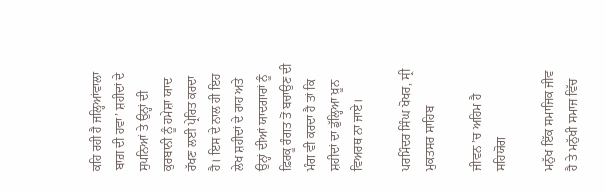ਕਹਿ ਰਹੀ ਹੈ ਜਲ੍ਹਿਆਂਵਾਲਾ ਬਾਗ਼ ਦੀ ਹਵਾ’ ਸ਼ਹੀਦਾਂ ਦੇ ਸੁਪਨਿਆਂ ਤੇ ਉਨ੍ਹਾਂ ਦੀ ਕੁਰਬਾਨੀ ਨੂੰ ਹਮੇਸ਼ਾ ਯਾਦ ਰੱਖਣ ਲਈ ਪ੍ਰੇਰਿਤ ਕਰਦਾ ਹੈ। ਇਸ ਦੇ ਨਾਲ ਹੀ ਇਹ ਲੇਖ ਸ਼ਹੀਦਾਂ ਦੇ ਰਾਹ ਅਤੇ ਉਨ੍ਹਾਂ ਦੀਆਂ ਯਾਦਗਾਰਾਂ ਨੂੰ ਫ਼ਿਰਕੂ ਰੰਗਤ ਤੋਂ ਬਚਾਉਣ ਦੀ ਮੰਗ ਵੀ ਕਰਦਾ ਹੈ ਤਾਂ ਕਿ ਸ਼ਹੀਦਾਂ ਦਾ ਡੁੱਲ੍ਹਿਆ ਖ਼ੂਨ ਵਿਅਰਥ ਨਾ ਜਾਏ।

ਪਰਮਿੰਦਰ ਸਿੰਘ ਖੋਖਰ, ਸ੍ਰੀ ਮੁਕਤਸਰ ਸਾਹਿਬ

ਜੀਵਨ ’ਚ ਅਹਿਮ ਹੈ ਸਹਿਯੋਗ

ਮਨੁੱਖ ਇੱਕ ਸਮਾਜਿਕ ਜੀਵ ਹੈ ਤੇ ਮਨੁੱਖੀ ਸਮਾਜ ਵਿੱਚ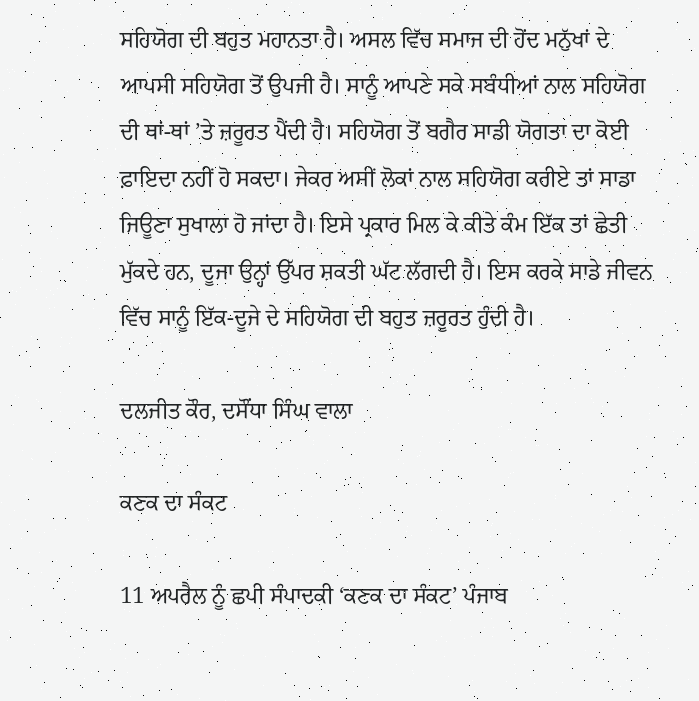ਸਹਿਯੋਗ ਦੀ ਬਹੁਤ ਮਹਾਨਤਾ ਹੈ। ਅਸਲ ਵਿੱਚ ਸਮਾਜ ਦੀ ਹੋਂਦ ਮਨੁੱਖਾਂ ਦੇ ਆਪਸੀ ਸਹਿਯੋਗ ਤੋਂ ਉਪਜੀ ਹੈ। ਸਾਨੂੰ ਆਪਣੇ ਸਕੇ ਸਬੰਧੀਆਂ ਨਾਲ ਸਹਿਯੋਗ ਦੀ ਥਾਂ-ਥਾਂ ’ਤੇ ਜ਼ਰੂਰਤ ਪੈਂਦੀ ਹੈ। ਸਹਿਯੋਗ ਤੋਂ ਬਗੈਰ ਸਾਡੀ ਯੋਗਤਾ ਦਾ ਕੋਈ ਫ਼ਾਇਦਾ ਨਹੀਂ ਹੋ ਸਕਦਾ। ਜੇਕਰ ਅਸੀਂ ਲੋਕਾਂ ਨਾਲ ਸਹਿਯੋਗ ਕਰੀਏ ਤਾਂ ਸਾਡਾ ਜਿਊਣਾ ਸੁਖਾਲਾ ਹੋ ਜਾਂਦਾ ਹੈ। ਇਸੇ ਪ੍ਰਕਾਰ ਮਿਲ ਕੇ ਕੀਤੇ ਕੰਮ ਇੱਕ ਤਾਂ ਛੇਤੀ ਮੁੱਕਦੇ ਹਨ, ਦੂਜਾ ਉਨ੍ਹਾਂ ਉੱਪਰ ਸ਼ਕਤੀ ਘੱਟ ਲੱਗਦੀ ਹੈ। ਇਸ ਕਰਕੇ ਸਾਡੇ ਜੀਵਨ ਵਿੱਚ ਸਾਨੂੰ ਇੱਕ-ਦੂਜੇ ਦੇ ਸਹਿਯੋਗ ਦੀ ਬਹੁਤ ਜ਼ਰੂਰਤ ਹੁੰਦੀ ਹੈ।

ਦਲਜੀਤ ਕੌਰ, ਦਸੌਂਧਾ ਸਿੰਘ ਵਾਲਾ

ਕਣਕ ਦਾ ਸੰਕਟ

11 ਅਪਰੈਲ ਨੂੰ ਛਪੀ ਸੰਪਾਦਕੀ ‘ਕਣਕ ਦਾ ਸੰਕਟ’ ਪੰਜਾਬ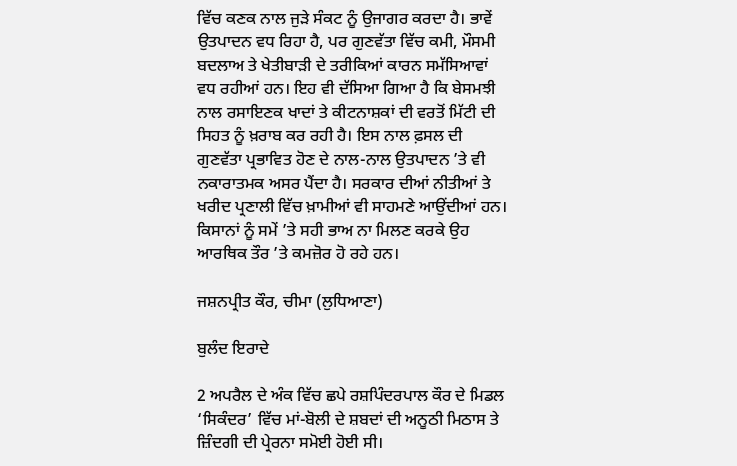ਵਿੱਚ ਕਣਕ ਨਾਲ ਜੁੜੇ ਸੰਕਟ ਨੂੰ ਉਜਾਗਰ ਕਰਦਾ ਹੈ। ਭਾਵੇਂ ਉਤਪਾਦਨ ਵਧ ਰਿਹਾ ਹੈ, ਪਰ ਗੁਣਵੱਤਾ ਵਿੱਚ ਕਮੀ, ਮੌਸਮੀ ਬਦਲਾਅ ਤੇ ਖੇਤੀਬਾੜੀ ਦੇ ਤਰੀਕਿਆਂ ਕਾਰਨ ਸਮੱਸਿਆਵਾਂ ਵਧ ਰਹੀਆਂ ਹਨ। ਇਹ ਵੀ ਦੱਸਿਆ ਗਿਆ ਹੈ ਕਿ ਬੇਸਮਝੀ ਨਾਲ ਰਸਾਇਣਕ ਖਾਦਾਂ ਤੇ ਕੀਟਨਾਸ਼ਕਾਂ ਦੀ ਵਰਤੋਂ ਮਿੱਟੀ ਦੀ ਸਿਹਤ ਨੂੰ ਖ਼ਰਾਬ ਕਰ ਰਹੀ ਹੈ। ਇਸ ਨਾਲ ਫ਼ਸਲ ਦੀ ਗੁਣਵੱਤਾ ਪ੍ਰਭਾਵਿਤ ਹੋਣ ਦੇ ਨਾਲ-ਨਾਲ ਉਤਪਾਦਨ ’ਤੇ ਵੀ ਨਕਾਰਾਤਮਕ ਅਸਰ ਪੈਂਦਾ ਹੈ। ਸਰਕਾਰ ਦੀਆਂ ਨੀਤੀਆਂ ਤੇ ਖਰੀਦ ਪ੍ਰਣਾਲੀ ਵਿੱਚ ਖ਼ਾਮੀਆਂ ਵੀ ਸਾਹਮਣੇ ਆਉਂਦੀਆਂ ਹਨ। ਕਿਸਾਨਾਂ ਨੂੰ ਸਮੇਂ ’ਤੇ ਸਹੀ ਭਾਅ ਨਾ ਮਿਲਣ ਕਰਕੇ ਉਹ ਆਰਥਿਕ ਤੌਰ ’ਤੇ ਕਮਜ਼ੋਰ ਹੋ ਰਹੇ ਹਨ।

ਜਸ਼ਨਪ੍ਰੀਤ ਕੌਰ, ਚੀਮਾ (ਲੁਧਿਆਣਾ)

ਬੁਲੰਦ ਇਰਾਦੇ

2 ਅਪਰੈਲ ਦੇ ਅੰਕ ਵਿੱਚ ਛਪੇ ਰਸ਼ਪਿੰਦਰਪਾਲ ਕੌਰ ਦੇ ਮਿਡਲ ‘ਸਿਕੰਦਰ’ ਵਿੱਚ ਮਾਂ-ਬੋਲੀ ਦੇ ਸ਼ਬਦਾਂ ਦੀ ਅਨੂਠੀ ਮਿਠਾਸ ਤੇ ਜ਼ਿੰਦਗੀ ਦੀ ਪ੍ਰੇਰਨਾ ਸਮੋਈ ਹੋਈ ਸੀ।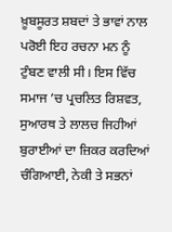ਖ਼ੂਬਸੂਰਤ ਸ਼ਬਦਾਂ ਤੇ ਭਾਵਾਂ ਨਾਲ ਪਰੋਈ ਇਹ ਰਚਨਾ ਮਨ ਨੂੰ ਟੁੰਬਣ ਵਾਲੀ ਸੀ। ਇਸ ਵਿੱਚ ਸਮਾਜ ’ਚ ਪ੍ਰਚਲਿਤ ਰਿਸ਼ਵਤ, ਸੁਆਰਥ ਤੇ ਲਾਲਚ ਜਿਹੀਆਂ ਬੁਰਾਈਆਂ ਦਾ ਜ਼ਿਕਰ ਕਰਦਿਆਂ ਚੰਗਿਆਈ, ਨੇਕੀ ਤੇ ਸਭਨਾਂ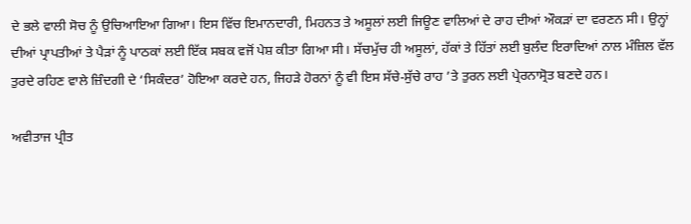ਦੇ ਭਲੇ ਵਾਲੀ ਸੋਚ ਨੂੰ ਉਚਿਆਇਆ ਗਿਆ। ਇਸ ਵਿੱਚ ਇਮਾਨਦਾਰੀ, ਮਿਹਨਤ ਤੇ ਅਸੂਲਾਂ ਲਈ ਜਿਊਣ ਵਾਲਿਆਂ ਦੇ ਰਾਹ ਦੀਆਂ ਔਕੜਾਂ ਦਾ ਵਰਣਨ ਸੀ। ਉਨ੍ਹਾਂ ਦੀਆਂ ਪ੍ਰਾਪਤੀਆਂ ਤੇ ਪੈੜਾਂ ਨੂੰ ਪਾਠਕਾਂ ਲਈ ਇੱਕ ਸਬਕ ਵਜੋਂ ਪੇਸ਼ ਕੀਤਾ ਗਿਆ ਸੀ। ਸੱਚਮੁੱਚ ਹੀ ਅਸੂਲਾਂ, ਹੱਕਾਂ ਤੇ ਹਿੱਤਾਂ ਲਈ ਬੁਲੰਦ ਇਰਾਦਿਆਂ ਨਾਲ ਮੰਜ਼ਿਲ ਵੱਲ ਤੁਰਦੇ ਰਹਿਣ ਵਾਲੇ ਜ਼ਿੰਦਗੀ ਦੇ ‘ਸਿਕੰਦਰ’ ਹੋਇਆ ਕਰਦੇ ਹਨ, ਜਿਹੜੇ ਹੋਰਨਾਂ ਨੂੰ ਵੀ ਇਸ ਸੱਚੇ-ਸੁੱਚੇ ਰਾਹ ’ਤੇ ਤੁਰਨ ਲਈ ਪ੍ਰੇਰਨਾਸ੍ਰੋਤ ਬਣਦੇ ਹਨ।

ਅਵੀਤਾਜ ਪ੍ਰੀਤ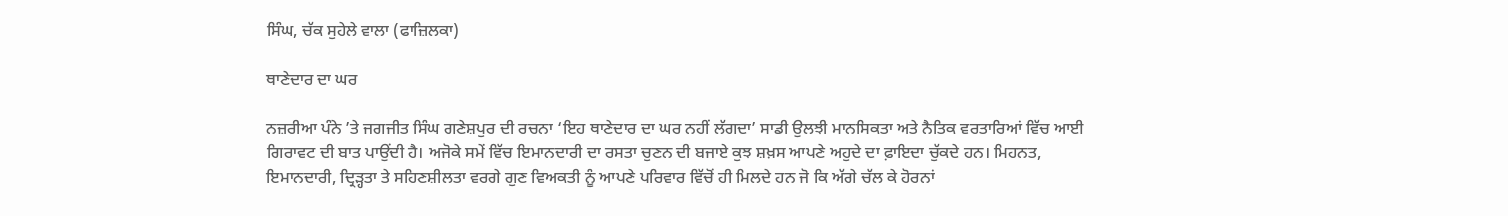ਸਿੰਘ, ਚੱਕ ਸੁਹੇਲੇ ਵਾਲਾ (ਫਾਜ਼ਿਲਕਾ)

ਥਾਣੇਦਾਰ ਦਾ ਘਰ

ਨਜ਼ਰੀਆ ਪੰਨੇ ’ਤੇ ਜਗਜੀਤ ਸਿੰਘ ਗਣੇਸ਼ਪੁਰ ਦੀ ਰਚਨਾ ‘ਇਹ ਥਾਣੇਦਾਰ ਦਾ ਘਰ ਨਹੀਂ ਲੱਗਦਾ’ ਸਾਡੀ ਉਲਝੀ ਮਾਨਸਿਕਤਾ ਅਤੇ ਨੈਤਿਕ ਵਰਤਾਰਿਆਂ ਵਿੱਚ ਆਈ ਗਿਰਾਵਟ ਦੀ ਬਾਤ ਪਾਉਂਦੀ ਹੈ। ਅਜੋਕੇ ਸਮੇਂ ਵਿੱਚ ਇਮਾਨਦਾਰੀ ਦਾ ਰਸਤਾ ਚੁਣਨ ਦੀ ਬਜਾਏ ਕੁਝ ਸ਼ਖ਼ਸ ਆਪਣੇ ਅਹੁਦੇ ਦਾ ਫ਼ਾਇਦਾ ਚੁੱਕਦੇ ਹਨ। ਮਿਹਨਤ, ਇਮਾਨਦਾਰੀ, ਦ੍ਰਿੜ੍ਹਤਾ ਤੇ ਸਹਿਣਸ਼ੀਲਤਾ ਵਰਗੇ ਗੁਣ ਵਿਅਕਤੀ ਨੂੰ ਆਪਣੇ ਪਰਿਵਾਰ ਵਿੱਚੋਂ ਹੀ ਮਿਲਦੇ ਹਨ ਜੋ ਕਿ ਅੱਗੇ ਚੱਲ ਕੇ ਹੋਰਨਾਂ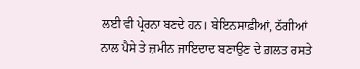ਲਈ ਵੀ ਪ੍ਰੇਰਨਾ ਬਣਦੇ ਹਨ। ਬੇਇਨਸਾਫ਼ੀਆਂ, ਠੱਗੀਆਂ ਨਾਲ ਪੈਸੇ ਤੇ ਜ਼ਮੀਨ ਜਾਇਦਾਦ ਬਣਾਉਣ ਦੇ ਗ਼ਲਤ ਰਸਤੇ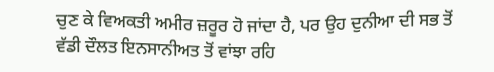ਚੁਣ ਕੇ ਵਿਅਕਤੀ ਅਮੀਰ ਜ਼ਰੂਰ ਹੋ ਜਾਂਦਾ ਹੈ, ਪਰ ਉਹ ਦੁਨੀਆ ਦੀ ਸਭ ਤੋਂ ਵੱਡੀ ਦੌਲਤ ਇਨਸਾਨੀਅਤ ਤੋਂ ਵਾਂਝਾ ਰਹਿ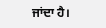ਜਾਂਦਾ ਹੈ।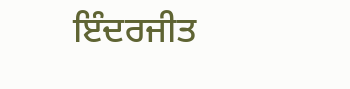ਇੰਦਰਜੀਤ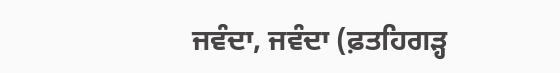ਜਵੰਦਾ, ਜਵੰਦਾ (ਫ਼ਤਹਿਗੜ੍ਹ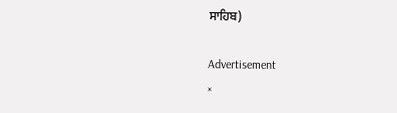ਸਾਹਿਬ)

Advertisement
×